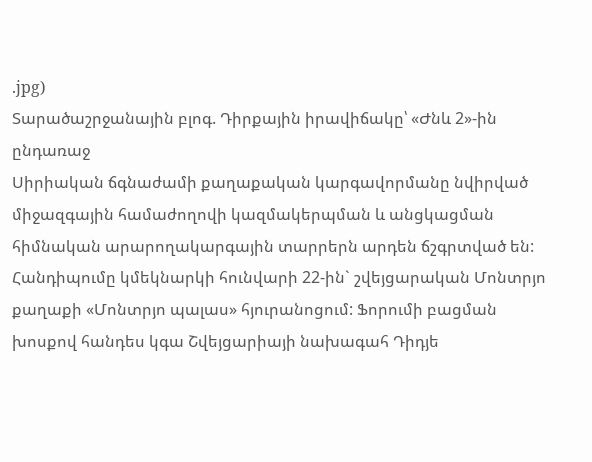.jpg)
Տարածաշրջանային բլոգ. Դիրքային իրավիճակը՝ «Ժնև 2»-ին ընդառաջ
Սիրիական ճգնաժամի քաղաքական կարգավորմանը նվիրված միջազգային համաժողովի կազմակերպման և անցկացման հիմնական արարողակարգային տարրերն արդեն ճշգրտված են: Հանդիպումը կմեկնարկի հունվարի 22-ին` շվեյցարական Մոնտրյո քաղաքի «Մոնտրյո պալաս» հյուրանոցում: Ֆորումի բացման խոսքով հանդես կգա Շվեյցարիայի նախագահ Դիդյե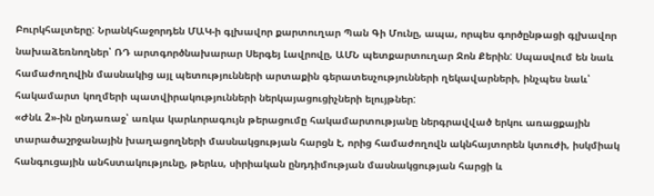Բուրկհալտերը: Նրանկհաջորդեն ՄԱԿ-ի գլխավոր քարտուղար Պան Գի Մունը, ապա, որպես գործընթացի գլխավոր նախաձեռնողներ՝ ՌԴ արտգործնախարար Սերգեյ Լավրովը, ԱՄՆ պետքարտուղար Ջոն Քերին: Սպասվում են նաև համաժողովին մասնակից այլ պետությունների արտաքին գերատեսչությունների ղեկավարների, ինչպես նաև՝ հակամարտ կողմերի պատվիրակությունների ներկայացուցիչների ելույթներ:
«Ժնև 2»-ին ընդառաջ՝ առկա կարևորագույն թերացումը հակամարտությանը ներգրավված երկու առացքային տարածաշրջանային խաղացողների մասնակցության հարցն է, որից համաժողովն ակնհայտորեն կտուժի, իսկմիակ հանգուցային անհստակությունը, թերևս, սիրիական ընդդիմության մասնակցության հարցի և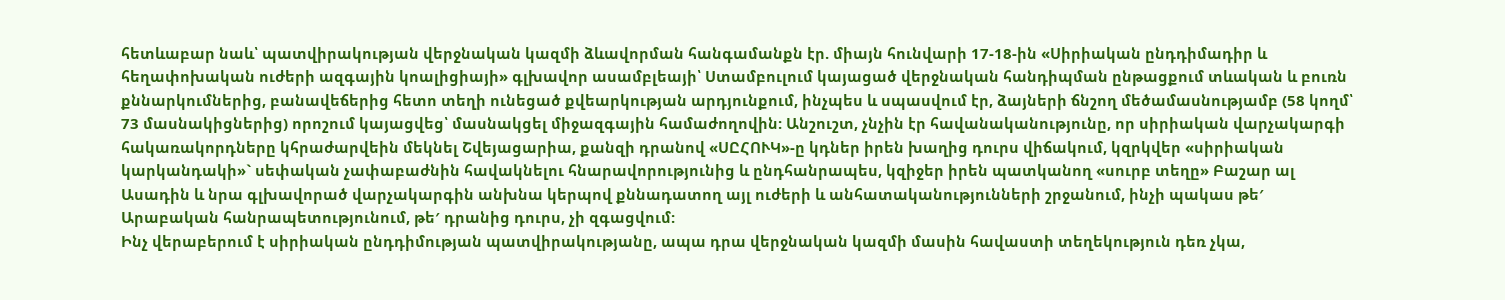հետևաբար նաև՝ պատվիրակության վերջնական կազմի ձևավորման հանգամանքն էր. միայն հունվարի 17-18-ին «Սիրիական ընդդիմադիր և հեղափոխական ուժերի ազգային կոալիցիայի» գլխավոր ասամբլեայի՝ Ստամբուլում կայացած վերջնական հանդիպման ընթացքում տևական և բուռն քննարկումներից, բանավեճերից հետո տեղի ունեցած քվեարկության արդյունքում, ինչպես և սպասվում էր, ձայների ճնշող մեծամասնությամբ (58 կողմ՝ 73 մասնակիցներից) որոշում կայացվեց՝ մասնակցել միջազգային համաժողովին: Անշուշտ, չնչին էր հավանականությունը, որ սիրիական վարչակարգի հակառակորդները կհրաժարվեին մեկնել Շվեյացարիա, քանզի դրանով «ՍԸՀՈՒԿ»-ը կդներ իրեն խաղից դուրս վիճակում, կզրկվեր «սիրիական կարկանդակի»` սեփական չափաբաժնին հավակնելու հնարավորությունից և ընդհանրապես, կզիջեր իրեն պատկանող «սուրբ տեղը» Բաշար ալ Ասադին և նրա գլխավորած վարչակարգին անխնա կերպով քննադատող այլ ուժերի և անհատականությունների շրջանում, ինչի պակաս թե′ Արաբական հանրապետությունում, թե′ դրանից դուրս, չի զգացվում:
Ինչ վերաբերում է սիրիական ընդդիմության պատվիրակությանը, ապա դրա վերջնական կազմի մասին հավաստի տեղեկություն դեռ չկա,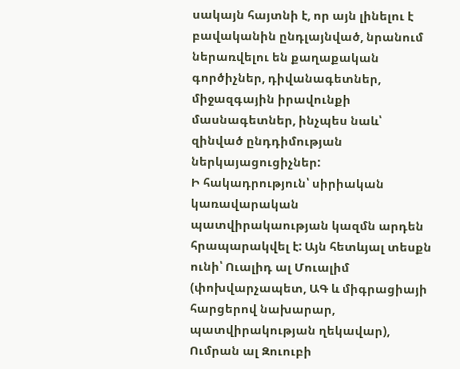սակայն հայտնի է, որ այն լինելու է բավականին ընդլայնված, նրանում ներառվելու են քաղաքական գործիչներ, դիվանագետներ, միջազգային իրավունքի մասնագետներ, ինչպես նաև՝ զինված ընդդիմության ներկայացուցիչներ:
Ի հակադրություն՝ սիրիական կառավարական պատվիրակաության կազմն արդեն հրապարակվել է: Այն հետևյալ տեսքն ունի՝ Ուալիդ ալ Մուալիմ (փոխվարչապետ, ԱԳ և միգրացիայի հարցերով նախարար, պատվիրակության ղեկավար), Ումրան ալ Զուուբի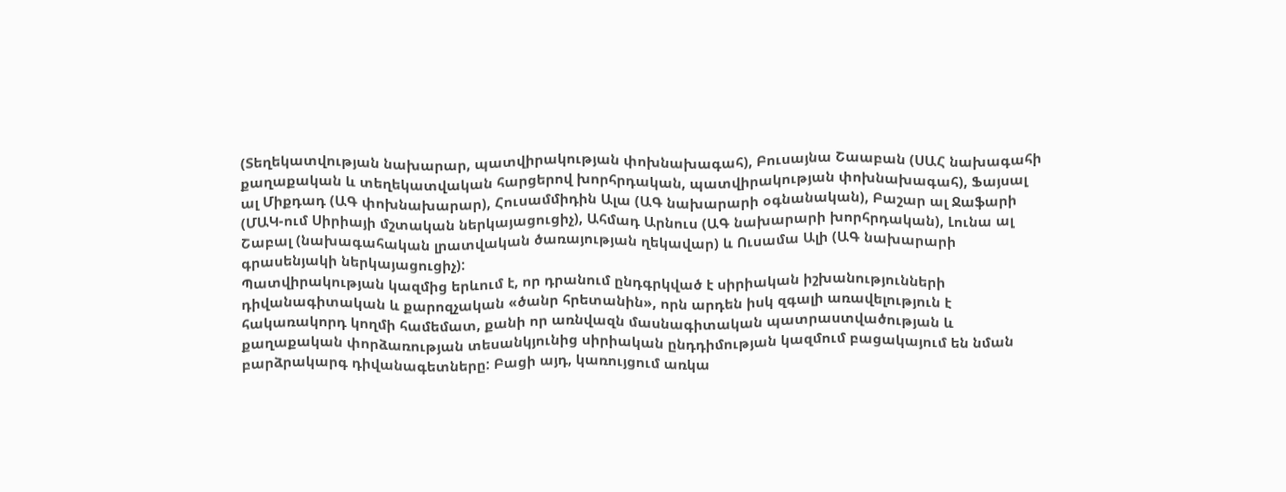(Տեղեկատվության նախարար, պատվիրակության փոխնախագահ), Բուսայնա Շաաբան (ՍԱՀ նախագահի քաղաքական և տեղեկատվական հարցերով խորհրդական, պատվիրակության փոխնախագահ), Ֆայսալ ալ Միքդադ (ԱԳ փոխնախարար), Հուսամմիդին Ալա (ԱԳ նախարարի օգնանական), Բաշար ալ Ջաֆարի (ՄԱԿ-ում Սիրիայի մշտական ներկայացուցիչ), Ահմադ Արնուս (ԱԳ նախարարի խորհրդական), Լունա ալ Շաբալ (նախագահական լրատվական ծառայության ղեկավար) և Ուսամա Ալի (ԱԳ նախարարի գրասենյակի ներկայացուցիչ):
Պատվիրակության կազմից երևում է, որ դրանում ընդգրկված է սիրիական իշխանությունների դիվանագիտական և քարոզչական «ծանր հրետանին», որն արդեն իսկ զգալի առավելություն է հակառակորդ կողմի համեմատ, քանի որ առնվազն մասնագիտական պատրաստվածության և քաղաքական փորձառության տեսանկյունից սիրիական ընդդիմության կազմում բացակայում են նման բարձրակարգ դիվանագետները: Բացի այդ, կառույցում առկա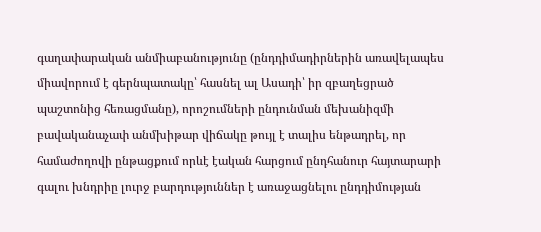գաղափարական անմիաբանությունը (ընդդիմադիրներին առավելապես միավորում է գերնպատակը՝ հասնել ալ Ասադի՝ իր զբաղեցրած պաշտոնից հեռացմանը), որոշումների ընդունման մեխանիզմի բավականաչափ անմխիթար վիճակը թույլ է տալիս ենթադրել, որ համաժողովի ընթացքում որևէ էական հարցում ընդհանուր հայտարարի գալու խնդրիը լուրջ բարդություններ է առաջացնելու ընդդիմության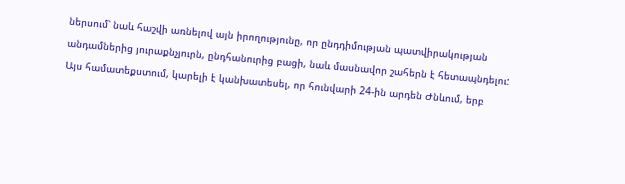ներսում՝ նաև հաշվի առնելով այն իրողությունը, որ ընդդիմության պատվիրակության անդամներից յուրաքնչյուրն, ընդհանուրից բացի, նաև մասնավոր շահերն է հետապնդելու:
Այս համատեքստում, կարելի է կանխատեսել, որ հունվարի 24-ին արդեն Ժնևում, երբ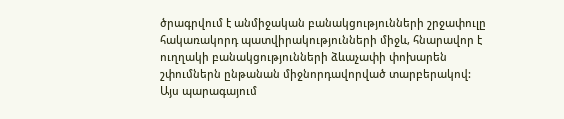ծրագրվում է անմիջական բանակցությունների շրջափուլը հակառակորդ պատվիրակությունների միջև, հնարավոր է ուղղակի բանակցությունների ձևաչափի փոխարեն շփումներն ընթանան միջնորդավորված տարբերակով:
Այս պարագայում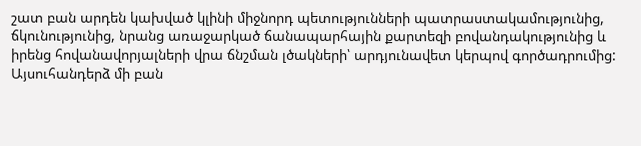շատ բան արդեն կախված կլինի միջնորդ պետությունների պատրաստակամությունից, ճկունությունից, նրանց առաջարկած ճանապարհային քարտեզի բովանդակությունից և իրենց հովանավորյալների վրա ճնշման լծակների՝ արդյունավետ կերպով գործադրումից:
Այսուհանդերձ մի բան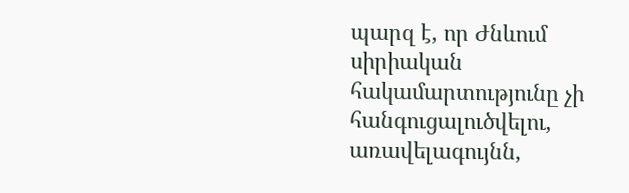պարզ է, որ Ժնևում սիրիական հակամարտությունը չի հանգուցալուծվելու, առավելագույնն,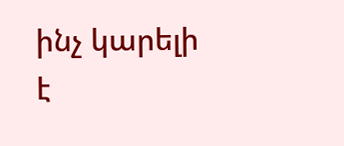ինչ կարելի է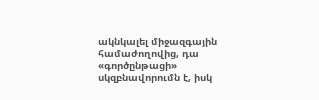ակնկալել միջազգային համաժողովից, դա «գործընթացի» սկզբնավորումն է, իսկ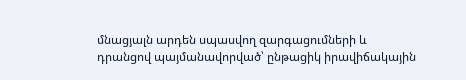մնացյալն արդեն սպասվող զարգացումների և դրանցով պայմանավորված՝ ընթացիկ իրավիճակային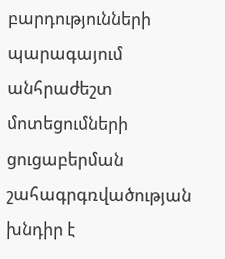բարդությունների պարագայում անհրաժեշտ մոտեցումների ցուցաբերման շահագրգռվածության խնդիր է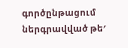գործընթացում ներգրավված թե′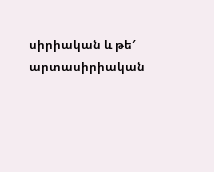սիրիական և թե′ արտասիրիական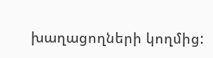խաղացողների կողմից: